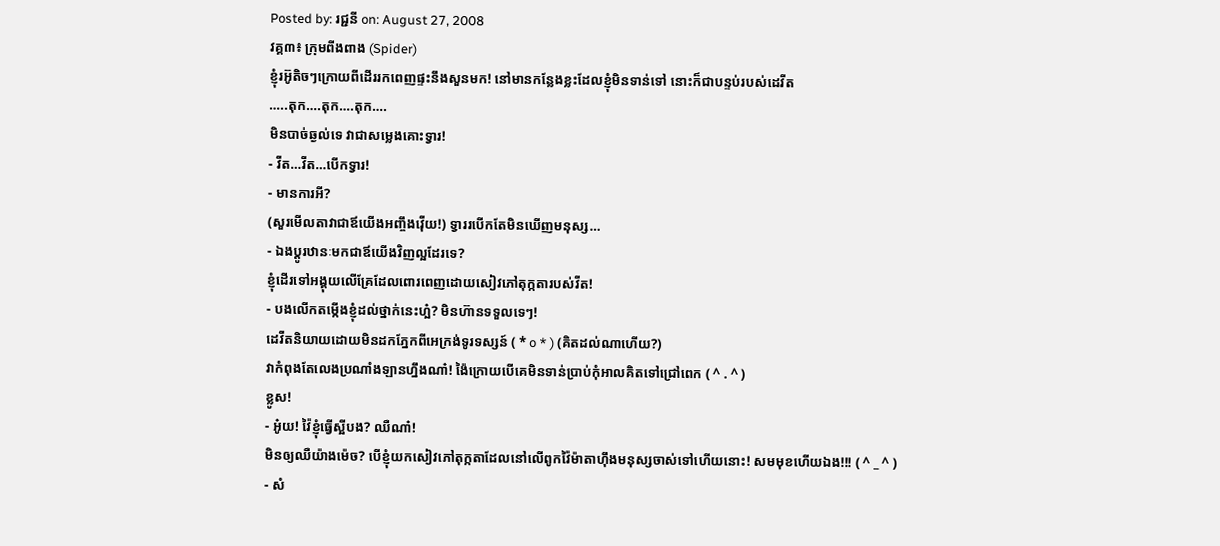Posted by: រជ្ជនី on: August 27, 2008
វគ្គ៣៖ ក្រុមពីងពាង (Spider)
ខ្ញុំរអ៊ូតិចៗក្រោយពីដើររកពេញផ្ទះនឹងសួនមក! នៅមានកន្លែងខ្លះដែលខ្ញុំមិនទាន់ទៅ នោះក៏ជាបន្ទប់របស់ដេវីត
…..តុក….តុក….តុក….
មិនបាច់ឆ្ងល់ទេ វាជាសម្លេងគោះទ្វារ!
- វីត…វីត…បើកទ្វារ!
- មានការអី?
(សួរមើលតាវាជាឪយើងអញ្ចឹងវ៉ើយ!) ទ្វាររបើកតែមិនឃើញមនុស្ស…
- ឯងប្ដូរឋានៈមកជាឪយើងវិញល្អដែរទេ?
ខ្ញុំដើរទៅអង្គុយលើគ្រែដែលពោរពេញដោយសៀវភៅតុក្កតារបស់វីត!
- បងលើកតម្កើងខ្ញុំដល់ថ្នាក់នេះហ្អ៎? មិនហ៊ានទទួលទេៗ!
ដេវីតនិយាយដោយមិនដកភ្នែកពីអេក្រង់ទូរទស្សន៍ ( * o * ) (គិតដល់ណាហើយ?)
វាកំពុងតែលេងប្រណាំងឡានហ្នឹងណា៎! ង៉ៃក្រោយបើគេមិនទាន់ប្រាប់កុំអាលគិតទៅជ្រៅពេក ( ^ . ^ )
ខ្លូស!
- អូ៎យ! វ៉ៃខ្ញុំធ្វើស្អីបង? ឈឺណា៎!
មិនឲ្យឈឺយ៉ាងម៉េច? បើខ្ញុំយកសៀវភៅតុក្កតាដែលនៅលើពូកវ៉ៃម៉ាតាហ៊ឹងមនុស្សចាស់ទៅហើយនោះ! សមមុខហើយឯង!!! ( ^ _ ^ )
- សំ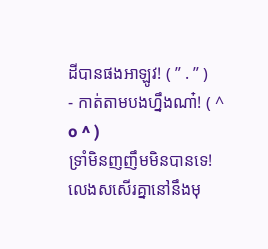ដីបានផងអាឡូវ! ( ” . ” )
- កាត់តាមបងហ្នឹងណា៎! ( ^ o ^ )
ទ្រាំមិនញញឹមមិនបានទេ! លេងសសើរគ្នានៅនឹងមុ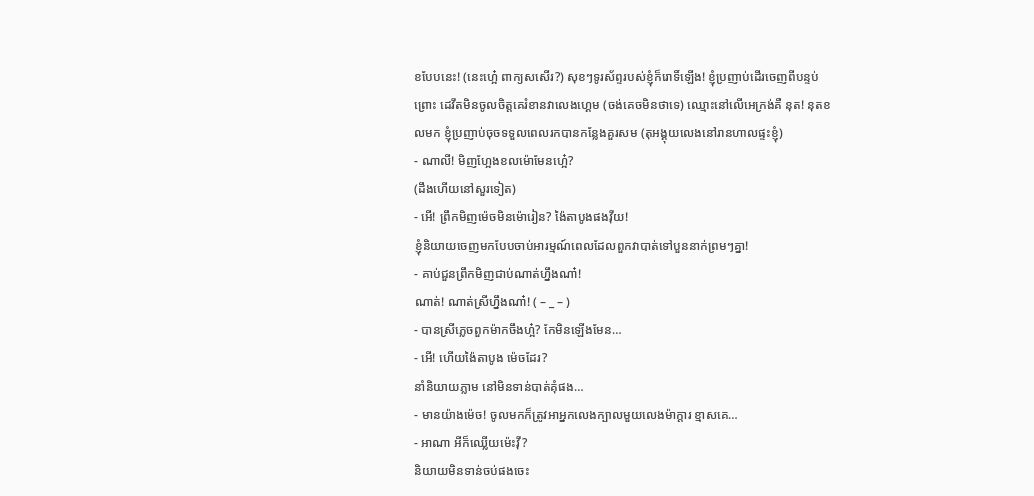ខបែបនេះ! (នេះហ្អេ៎ ពាក្យសសើរ?) សុខៗទូរស័ព្ទរបស់ខ្ញុំក៏រោទិ៍ឡើង! ខ្ញុំប្រញាប់ដើរចេញពីបន្ទប់ព្រោះ ដេវីតមិនចូលចិត្តគេរំខានវាលេងហ្គេម (ចង់គេចមិនថាទេ) ឈ្មោះនៅលើអេក្រង់គឺ នុត! នុតខលមក ខ្ញុំប្រញាប់ចុចទទួលពេលរកបានកន្លែងគួរសម (តុអង្គុយលេងនៅរានហាលផ្ទះខ្ញុំ)
- ណាលី! មិញហ្អែងខលម៉ោមែនហ្អេ៎?
(ដឹងហើយនៅសួរទៀត)
- អើ! ព្រឹកមិញម៉េចមិនម៉ោរៀន? ង៉ៃតាបូងផងវ៉ីយ!
ខ្ញុំនិយាយចេញមកបែបចាប់អារម្មណ៍ពេលដែលពួកវាបាត់ទៅបួននាក់ព្រមៗគ្នា!
- គាប់ជួនព្រឹកមិញជាប់ណាត់ហ្នឹងណា៎!
ណាត់! ណាត់ស្រីហ្នឹងណា៎! ( – _ – )
- បានស្រីភ្លេចពួកម៉ាកចឹងហ្អ៎? កែមិនឡើងមែន…
- អើ! ហើយង៉ៃតាបូង ម៉េចដែរ?
នាំនិយាយភ្លាម នៅមិនទាន់បាត់គុំផង…
- មានយ៉ាងម៉េច! ចូលមកក៏ត្រូវអាអ្នកលេងក្បាលមួយលេងម៉ាក្ដារ ខ្មាសគេ…
- អាណា អីក៏ឈ្លើយម៉េះវ៉ី?
និយាយមិនទាន់ចប់ផងចេះ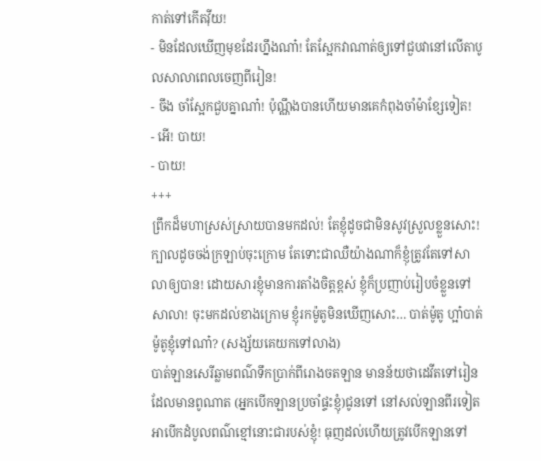កាត់ទៅកើតវ៉ីយ!
- មិនដែលឃើញមុខដែរហ្នឹងណា៎! តែស្អែកវាណាត់ឲ្យទៅជួបវានៅលើតាបូលសាលាពេលចេញពីរៀន!
- ចឹង ចាំស្អែកជួបគ្នាណា៎! ប៉ុណ្ណឹងបានហើយមានគេកំពុងចាំម៉ាខ្សែទៀត!
- អើ! បាយ!
- បាយ!
+++
ព្រឹកដ៏មហាស្រស់ស្រាយបានមកដល់! តែខ្ញុំដូចជាមិនសូវស្រួលខ្លួនសោះ! ក្បាលដូចចង់ក្រឡាប់ចុះក្រោម តែទោះជាឈឺយ៉ាងណាក៏ខ្ញុំត្រូវតែទៅសាលាឲ្យបាន! ដោយសារខ្ញុំមានការតាំងចិត្តខ្ពស់ ខ្ញុំក៏ប្រញាប់រៀបចំខ្លួនទៅសាលា! ចុះមកដល់ខាងក្រោម ខ្ញុំរកម៉ូតូមិនឃើញសោះ… បាត់ម៉ូតូ ហ្អា៎បាត់ម៉ូតូខ្ញុំទៅណា៎? (សង្ស័យគេយកទៅលាង)
បាត់ឡានសេរីឆ្លាមពណ៌ទឹកប្រាក់ពីរោងចតឡាន មានន័យថាដេវីតទៅរៀន ដែលមានពូណាត (អ្នកបើកឡានប្រចាំផ្ទះខ្ញុំ)ជូនទៅ នៅសល់ឡានពីរទៀត អាបើកដំបូលពណ៌ខ្មៅនោះជារបស់ខ្ញុំ! ធុញដល់ហើយត្រូវបើកឡានទៅ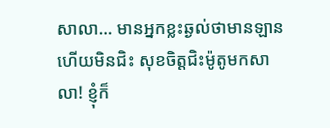សាលា… មានអ្នកខ្លះឆ្ងល់ថាមានឡានហើយមិនជិះ សុខចិត្តជិះម៉ូតូមកសាលា! ខ្ញុំក៏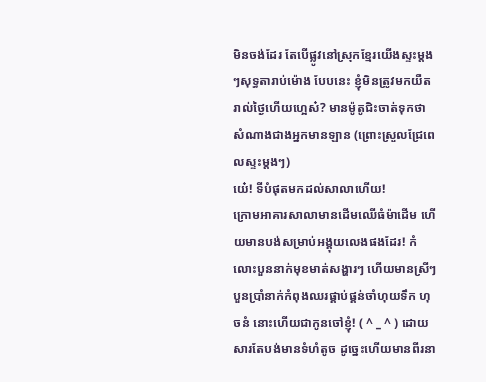មិនចង់ដែរ តែបើផ្លូវនៅស្រុកខ្មែរយើងស្ទះម្ដងៗសុទ្ធតារាប់ម៉ោង បែបនេះ ខ្ញុំមិនត្រូវមកយឺតរាល់ថ្ងៃហើយហ្អេស៎? មានម៉ូតូជិះចាត់ទុកថាសំណាងជាងអ្នកមានឡាន (ព្រោះស្រួលជ្រែពេលស្ទះម្ដងៗ)
យេ៎! ទីបំផុតមកដល់សាលាហើយ!
ក្រោមអាគារសាលាមានដើមឈើធំម៉ាដើម ហើយមានបង់សម្រាប់អង្គុយលេងផងដែរ! កំលោះបួននាក់មុខមាត់សង្ហារៗ ហើយមានស្រីៗបួនប្រាំនាក់កំពុងឈរផ្គាប់ផ្គន់ចាំហុយទឹក ហុចនំ នោះហើយជាកូនចៅខ្ញុំ! ( ^ _ ^ ) ដោយសារតែបង់មានទំហំតូច ដូច្នេះហើយមានពីរនា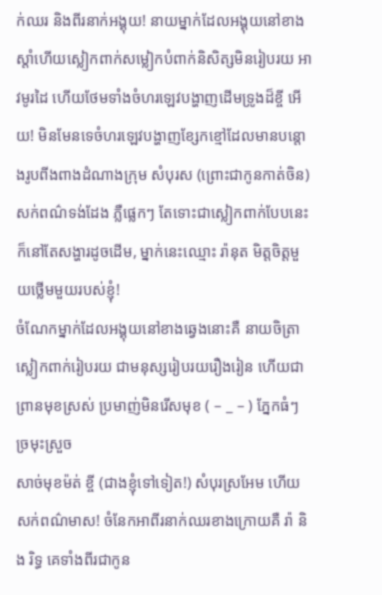ក់ឈរ និងពីរនាក់អង្គុយ! នាយម្នាក់ដែលអង្គុយនៅខាងស្ដាំហើយស្លៀកពាក់សម្លៀកបំពាក់និសិត្សមិនរៀបរយ អាវមូរដៃ ហើយថែមទាំងចំហរឡេវបង្ហាញដើមទ្រូងដ៏ខ្ចី អើយ! មិនមែនទេចំហរឡេវបង្ហាញខ្សែកខ្មៅដែលមានបន្តោងរូបពីងពាងដំណាងក្រុម សំបុរស (ព្រោះជាកូនកាត់ចិន) សក់ពណ៌ទង់ដែង ភ្លឺផ្លេកៗ តែទោះជាស្លៀកពាក់បែបនេះក៏នៅតែសង្ហារដូចដើម, ម្នាក់នេះឈ្មោះ រ៉ានុត មិត្តចិត្តមួយថ្លើមមួយរបស់ខ្ញុំ!
ចំណែកម្នាក់ដែលអង្គុយនៅខាងឆ្វេងនោះគឺ នាយចិត្រា ស្លៀកពាក់រៀបរយ ជាមនុស្សរៀបរយរឿងរៀន ហើយជាព្រានមុខស្រស់ ប្រមាញ់មិនរើសមុខ ( – _ – ) ភ្នែកធំៗ ច្រមុះស្រួច
សាច់មុខម៉ត់ ខ្ចី (ជាងខ្ញុំទៅទៀត!) សំបុរស្រអែម ហើយសក់ពណ៌មាស! ចំនែកអាពីរនាក់ឈរខាងក្រោយគឺ រ៉ា និង រិទ្ធ គេទាំងពីរជាកូន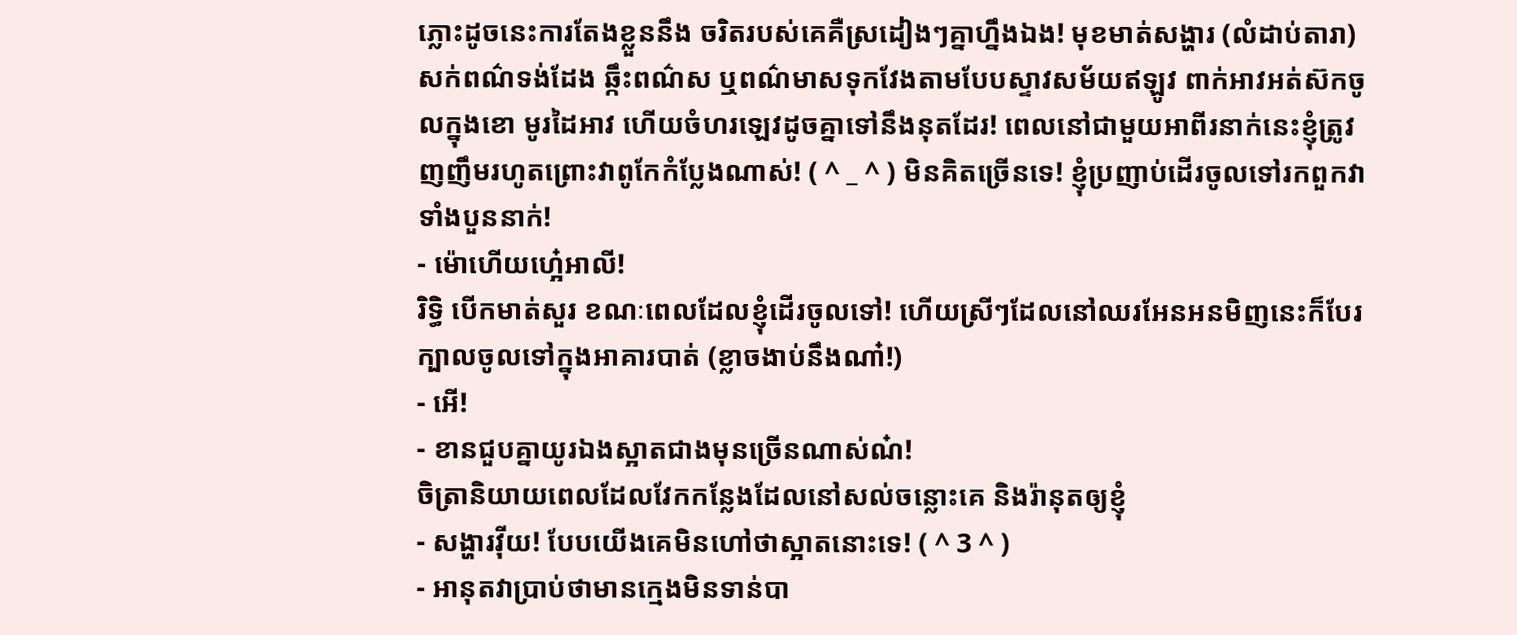ភ្លោះដូចនេះការតែងខ្លួននឹង ចរិតរបស់គេគឺស្រដៀងៗគ្នាហ្នឹងឯង! មុខមាត់សង្ហារ (លំដាប់តារា) សក់ពណ៌ទង់ដែង ឆ្កឹះពណ៌ស ឬពណ៌មាសទុកវែងតាមបែបស្ទាវសម័យឥឡូវ ពាក់អាវអត់ស៊កចូលក្នុងខោ មូរដៃអាវ ហើយចំហរឡេវដូចគ្នាទៅនឹងនុតដែរ! ពេលនៅជាមួយអាពីរនាក់នេះខ្ញុំត្រូវញញឹមរហូតព្រោះវាពូកែកំប្លែងណាស់! ( ^ _ ^ ) មិនគិតច្រើនទេ! ខ្ញុំប្រញាប់ដើរចូលទៅរកពួកវាទាំងបួននាក់!
- ម៉ោហើយហ្អេ៎អាលី!
រិទ្ធិ បើកមាត់សួរ ខណៈពេលដែលខ្ញុំដើរចូលទៅ! ហើយស្រីៗដែលនៅឈរអែនអនមិញនេះក៏បែរក្បាលចូលទៅក្នុងអាគារបាត់ (ខ្លាចងាប់នឹងណា៎!)
- អើ!
- ខានជួបគ្នាយូរឯងស្អាតជាងមុនច្រើនណាស់ណ៎!
ចិត្រានិយាយពេលដែលវែកកន្លែងដែលនៅសល់ចន្លោះគេ និងរ៉ានុតឲ្យខ្ញុំ
- សង្ហារវ៉ីយ! បែបយើងគេមិនហៅថាស្អាតនោះទេ! ( ^ 3 ^ )
- អានុតវាប្រាប់ថាមានក្មេងមិនទាន់បា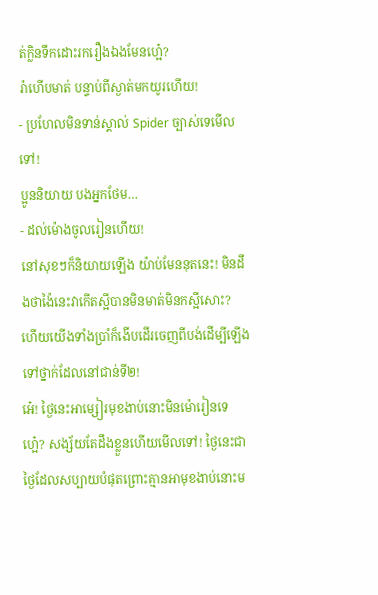ត់ក្លិនទឹកដោះរករឿងឯងមែនហ្អេ៎?
រ៉ាហើបមាត់ បន្ទាប់ពីស្ងាត់មកយូរហើយ!
- ប្រហែលមិនទាន់ស្គាល់ Spider ច្បាស់ទេមើលទៅ!
ប្អូននិយាយ បងអ្នកថែម…
- ដល់ម៉ោងចូលរៀនហើយ!
នៅសុខៗក៏និយាយឡើង យ៉ាប់មែននុតនេះ! មិនដឹងថាង៉ៃនេះវាកើតស្អីបានមិនមាត់មិនកស្អីសោះ? ហើយយើងទាំងប្រាំក៏ងើបដើរចេញពីបង់ដើម្បីឡើងទៅថ្នាក់ដែលនៅជាន់ទី២!
អេ៎! ថ្ងៃនេះអាម្សៀរមុខងាប់នោះមិនម៉ោរៀនទេហ្អេ៎? សង្ស័យតែដឹងខ្លួនហើយមើលទៅ! ថ្ងៃនេះជាថ្ងៃដែលសប្បាយបំផុតព្រោះគ្មានអាមុខងាប់នោះម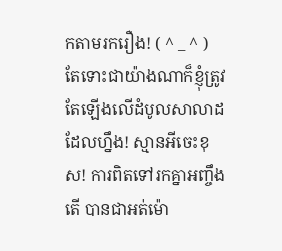កតាមរករឿង! ( ^ _ ^ )
តែទោះជាយ៉ាងណាក៏ខ្ញុំត្រូវតែឡើងលើដំបូលសាលាដដែលហ្នឹង! ស្មានអីចេះខុស! ការពិតទៅរកគ្នាអញ្ចឹងតើ បានជាអត់ម៉ោ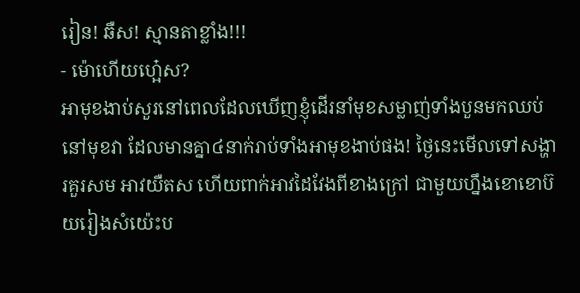រៀន! ឆឺស! ស្មានតាខ្លាំង!!!
- ម៉ោហើយហ្អេ៎ស?
អាមុខងាប់សួរនៅពេលដែលឃើញខ្ញុំដើរនាំមុខសម្លាញ់ទាំងបួនមកឈប់នៅមុខវា ដែលមានគ្នា៤នាក់រាប់ទាំងអាមុខងាប់ផង! ថ្ងៃនេះមើលទៅសង្ហារគួរសម អាវយឺតស ហើយពាក់អាវដៃវែងពីខាងក្រៅ ជាមួយហ្នឹងខោខោប៊យរៀងសំយ៉េះប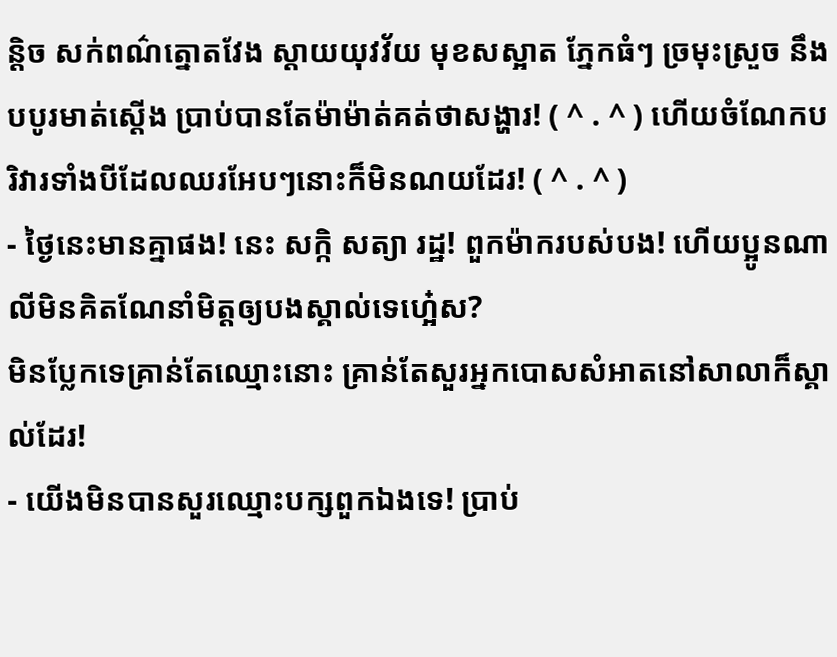ន្តិច សក់ពណ៌ត្នោតវែង ស្តាយយុវវ័យ មុខសស្អាត ភ្នែកធំៗ ច្រមុះស្រួច នឹងបបូរមាត់ស្ដើង ប្រាប់បានតែម៉ាម៉ាត់គត់ថាសង្ហារ! ( ^ . ^ ) ហើយចំណែកបរិវារទាំងបីដែលឈរអែបៗនោះក៏មិនណយដែរ! ( ^ . ^ )
- ថ្ងៃនេះមានគ្នាផង! នេះ សក្កិ សត្យា រដ្ឋ! ពួកម៉ាករបស់បង! ហើយប្អូនណាលីមិនគិតណែនាំមិត្តឲ្យបងស្គាល់ទេហ្អេ៎ស?
មិនប្លែកទេគ្រាន់តែឈ្មោះនោះ គ្រាន់តែសួរអ្នកបោសសំអាតនៅសាលាក៏ស្គាល់ដែរ!
- យើងមិនបានសួរឈ្មោះបក្សពួកឯងទេ! ប្រាប់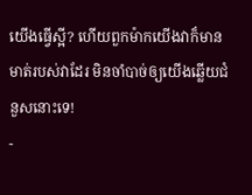យើងធ្វើស្អី? ហើយពួកម៉ាកយើងវាក៏មានមាត់របស់វាដែរ មិនចាំបាច់ឲ្យយើងឆ្លើយជំនួសនោះទេ!
-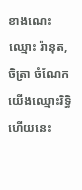ខាងណេះឈ្មោះ រ៉ានុត, ចិត្រា ចំណែកយើងឈ្មោះរិទ្ធិ ហើយនេះ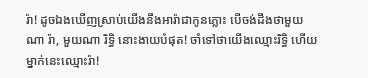រ៉ា! ដូចឯងឃើញស្រាប់យើងនឹងអារ៉ាជាកូនភ្លោះ បើចង់ដឹងថាមួយណា រ៉ា, មួយណា រិទ្ធិ នោះងាយបំផុត! ចាំទៅថាយើងឈ្មោះរិទ្ធិ ហើយម្នាក់នេះឈ្មោះរ៉ា!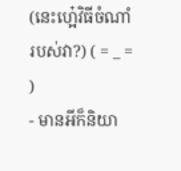(នេះហ្អេ៎វិធីចំណាំរបស់វា?) ( = _ = )
- មានអីក៏និយា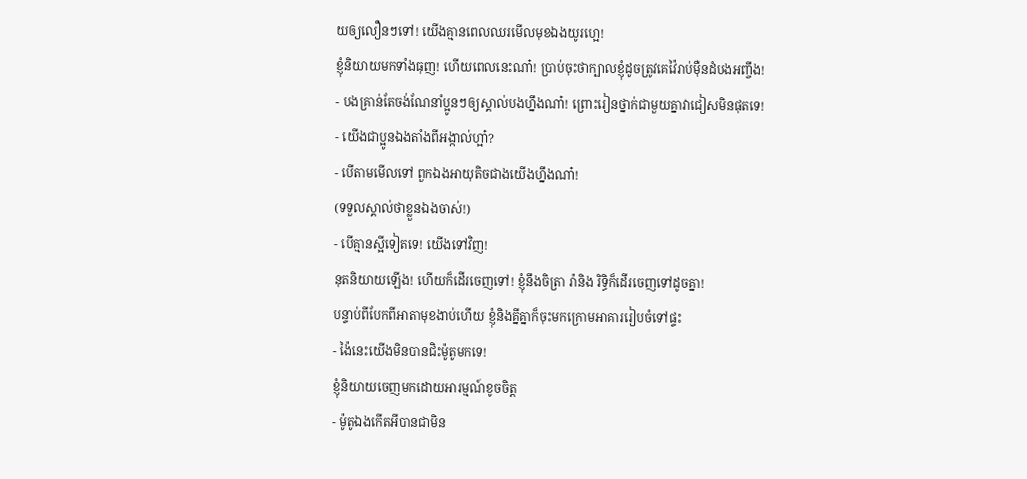យឲ្យលឿនៗទៅ! យើងគ្មានពេលឈរមើលមុខឯងយូរហ្អេ!
ខ្ញុំនិយាយមកទាំងធុញ! ហើយពេលនេះណា៎! ប្រាប់ចុះថាក្បាលខ្ញុំដូចត្រូវគេវ៉ៃរាប់ម៉ឺនដំបងអញ្ចឹង!
- បងគ្រាន់តែចង់ណែនាំប្អូនៗឲ្យស្គាល់បងហ្នឹងណា៎! ព្រោះរៀនថ្នាក់ជាមួយគ្នាវាជៀសមិនផុតទេ!
- យើងជាប្អូនឯងតាំងពីអង្កាល់ហ្អា៎?
- បើតាមមើលទៅ ពួកឯងអាយុតិចជាងយើងហ្នឹងណា៎!
(ទទួលស្គាល់ថាខ្លួនឯងចាស់!)
- បើគ្មានស្អីទៀតទេ! យើងទៅវិញ!
នុតនិយាយឡើង! ហើយក៏ដើរចេញទៅ! ខ្ញុំនឹងចិត្រា រ៉ានិង រិទ្ធិក៏ដើរចេញទៅដូចគ្នា!
បន្ទាប់ពីបែកពីអាតាមុខងាប់ហើយ ខ្ញុំនិងគ្នីគ្នាក៏ចុះមកក្រោមអាគាររៀបចំទៅផ្ទះ
- ង៉ៃនេះយើងមិនបានជិះម៉ូតូមកទេ!
ខ្ញុំនិយាយចេញមកដោយអារម្មណ៍ខូចចិត្ត
- ម៉ូតូឯងកើតអីបានជាមិន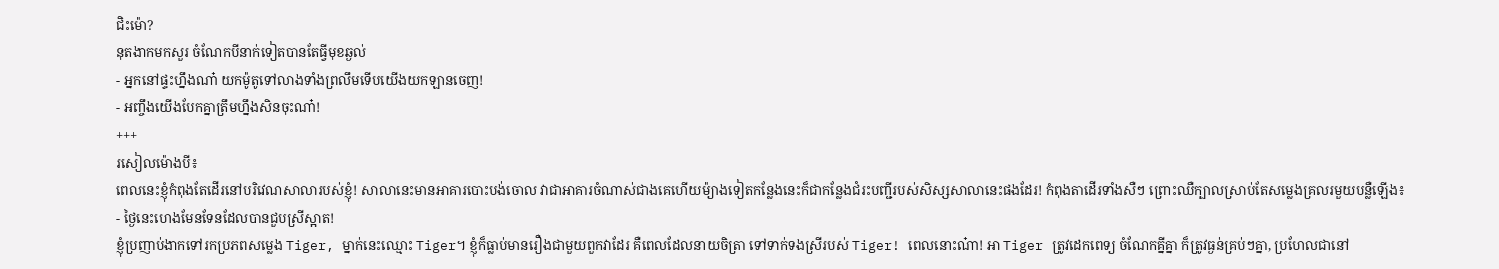ជិះម៉ោ?
នុតងាកមកសួរ ចំណែកបីនាក់ទៀតបានតែធ្វីមុខឆ្ងល់
- អ្នកនៅផ្ទះហ្នឹងណា៎ យកម៉ូតូទៅលាងទាំងព្រលឹមទើបយើងយកឡានចេញ!
- អញ្ចឹងយើងបែកគ្នាត្រឹមហ្នឹងសិនចុះណា៎!
+++
រសៀលម៉ោងបី៖
ពេលនេះខ្ញុំកំពុងតែដើរនៅបរិវេណសាលារបស់ខ្ញុំ! សាលានេះមានអាគារបោះបង់ចោល វាជាអាគារចំណាស់ជាងគេហើយម៉្យាងទៀតកន្លែងនេះក៏ជាកន្លែងជំរះបញ្ជីរបស់សិស្សសាលានេះផងដែរ! កំពុងតាដើរទាំងសឺៗ ព្រោះឈឺក្បាលស្រាប់តែសម្លេងគ្រលរមួយបន្លឺឡើង៖
- ថ្ងៃនេះហេងមែនទែនដែលបានជួបស្រីស្អាត!
ខ្ញុំប្រញាប់ងាកទៅរកប្រភពសម្លេង Tiger, ម្នាក់នេះឈ្មោះ Tiger។ ខ្ញុំក៏ធ្លាប់មានរឿងជាមួយពួកវាដែរ គឺពេលដែលនាយចិត្រា ទៅទាក់ទងស្រីរបស់ Tiger! ពេលនោះណ៎ា! អា Tiger ត្រូវដេកពេទ្យ ចំណែកគ្នីគ្នា ក៏ត្រូវធ្ងន់គ្រប់ៗគ្នា, ប្រហែលជានៅ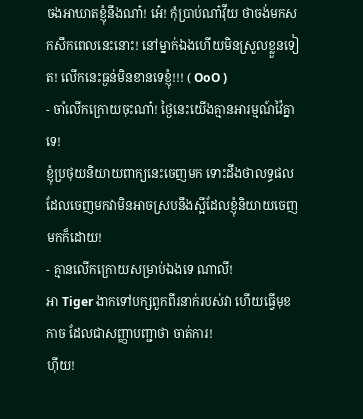ចងអាឃាតខ្ញុំនឹងណា៎! អេ៎! កុំប្រាប់ណា៎វ៉ីយ ថាចង់មកសកសឹកពេលនេះនោះ! នៅម្នាក់ឯងហើយមិនស្រួលខ្លួនទៀត! លើកនេះធ្ងន់មិនខានទេខ្ញុំ!!! ( OoO )
- ចាំលើកក្រោយចុះណា៎! ថ្ងៃនេះយើងគ្មានអារម្មណ៍វ៉ៃគ្នាទេ!
ខ្ញុំប្រថុយនិយាយពាក្យនេះចេញមក ទោះដឹងថាលទ្ធផលដែលចេញមកវាមិនអាចស្របនឹងស្អីដែលខ្ញុំនិយាយចេញមកក៏ដោយ!
- គ្មានលើកក្រោយសម្រាប់ឯងទេ ណាលី!
អា Tiger ងាកទៅបក្សពួកពីរនាក់របស់វា ហើយធ្វើមុខកាច ដែលជាសញ្ញាបញ្ជាថា ចាត់ការ!
ហ៊ីយ!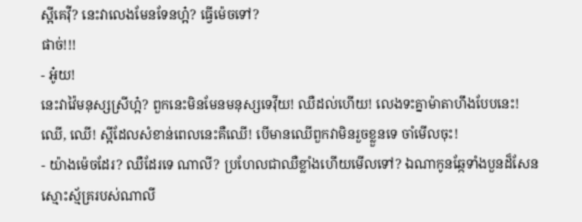ស្អីគេវ៉ី? នេះវាលេងមែនទែនហ្អ៎? ធ្វើម៉េចទៅ?
ផាច់!!!
- អូ៎យ!
នេះវាវ៉ៃមនុស្សស្រីហ្អ៎? ពួកនេះមិនមែនមនុស្សទេវ៉ីយ! ឈឺដល់ហើយ! លេងទះគ្នាម៉ាតាហឹងបែបនេះ!
ឈើ, ឈើ! ស្អីដែលសំខាន់ពេលនេះគឺឈើ! បើមានឈើពួកវាមិនរួចខ្លួនទេ ចាំមើលចុះ!
- យ៉ាងម៉េចដែរ? ឈឺដែរទេ ណាលី? ប្រហែលជាឈឺខ្លាំងហើយមើលទៅ? ឯណាកូនឆ្កែទាំងបួនដ៏សែនស្មោះស្ម័គ្ររបស់ណាលី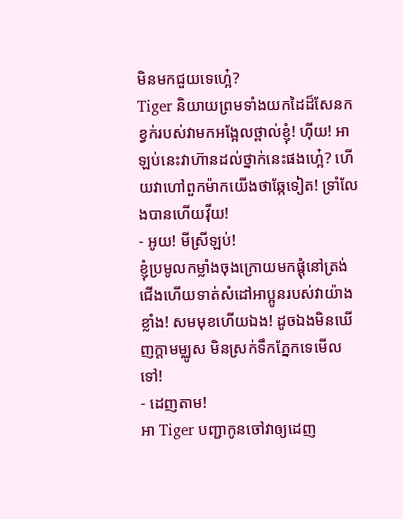មិនមកជួយទេហ្អេ៎?
Tiger និយាយព្រមទាំងយកដៃដ៏សែនកខ្វក់របស់វាមកអង្អែលថ្ពាល់ខ្ញុំ! ហ៊ីយ! អាឡប់នេះវាហ៊ានដល់ថ្នាក់នេះផងហ្អេ៎? ហើយវាហៅពួកម៉ាកយើងថាឆ្កែទៀត! ទ្រាំលែងបានហើយវ៉ីយ!
- អូយ! មីស្រីឡប់!
ខ្ញុំប្រមូលកម្លាំងចុងក្រោយមកផ្ដុំនៅត្រង់ជើងហើយទាត់សំដៅអាប្អូនរបស់វាយ៉ាងខ្លាំង! សមមុខហើយឯង! ដូចឯងមិនឃើញក្ដាមម្ឈូស មិនស្រក់ទឹកភ្នែកទេមើលទៅ!
- ដេញតាម!
អា Tiger បញ្ជាកូនចៅវាឲ្យដេញ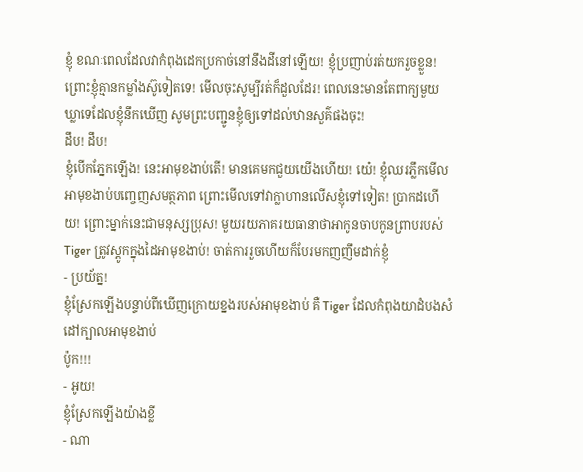ខ្ញុំ ខណៈពេលដែលវាកំពុងដេកប្រកាច់នៅនឹងដីនៅឡើយ! ខ្ញុំប្រញាប់រត់យករួចខ្លួន! ព្រោះខ្ញុំគ្មានកម្លាំងស៊ូទៀតទេ! មើលចុះសូម្បីរត់ក៏ដួលដែរ! ពេលនេះមានតែពាក្យមួយឃ្លាទេដែលខ្ញុំនឹកឃើញ សូមព្រះបញ្ជូនខ្ញុំឲ្យទៅដល់ឋានសួគ៌ផងចុះ!
ដឹប! ដឹប!
ខ្ញុំបើកភ្នែកឡើង! នេះអាមុខងាប់តើ! មានគេមកជួយយើងហើយ! យេ៎! ខ្ញុំឈរភ្លឹកមើលអាមុខងាប់បញ្ចេញសមត្ថភាព ព្រោះមើលទៅវាក្លាហានលើសខ្ញុំទៅទៀត! ប្រាកដហើយ! ព្រោះម្នាក់នេះជាមនុស្សប្រុស! មួយរយភាគរយធានាថាអាកូនចាបកូនព្រាបរបស់ Tiger ត្រូវស្ដូកក្នុងដៃអាមុខងាប់! ចាត់ការរួចហើយក៏បែរមកញញឹមដាក់ខ្ញុំ
- ប្រយ័ត្ន!
ខ្ញុំស្រែកឡើងបន្ទាប់ពីឃើញក្រោយខ្នងរបស់អាមុខងាប់ គឺ Tiger ដែលកំពុងយាដំបងសំដៅក្បាលអាមុខងាប់
ប៉ូក!!!
- អូយ!
ខ្ញុំស្រែកឡើងយ៉ាងខ្លី
- ណា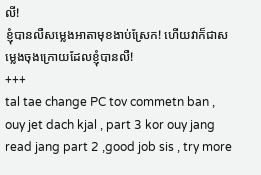លី!
ខ្ញុំបានលឺសម្លេងអាតាមុខងាប់ស្រែក! ហើយវាក៏ជាសម្លេងចុងក្រោយដែលខ្ញុំបានលឺ!
+++
tal tae change PC tov commetn ban , ouy jet dach kjal , part 3 kor ouy jang read jang part 2 ,good job sis , try more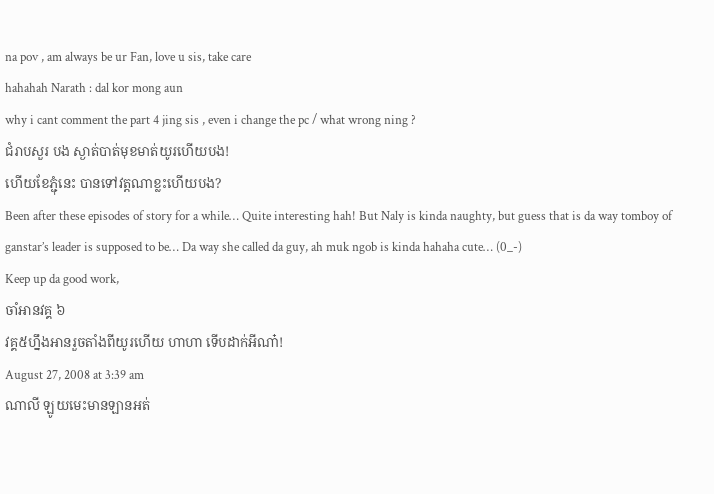na pov , am always be ur Fan, love u sis, take care
hahahah Narath : dal kor mong aun
why i cant comment the part 4 jing sis , even i change the pc / what wrong ning ?
ជំរាបសួរ បង ស្ងាត់បាត់មុខមាត់យូរហើយបង!
ហើយខែភ្ជុំនេះ បានទៅវត្តណាខ្លះហើយបង?
Been after these episodes of story for a while… Quite interesting hah! But Naly is kinda naughty, but guess that is da way tomboy of ganstar’s leader is supposed to be… Da way she called da guy, ah muk ngob is kinda hahaha cute… (0_-)
Keep up da good work,
ចាំអានវគ្គ ៦
វគ្គ៥ហ្នឹងអានរួចតាំងពីយូរហើយ ហាហា ទើបដាក់អីណា៎!
August 27, 2008 at 3:39 am
ណាលី ឡូយមេះមានឡានអត់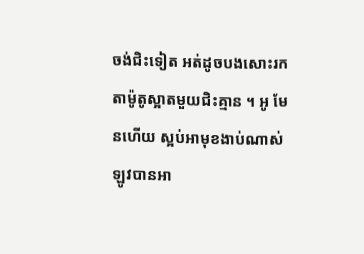ចង់ជិះទៀត អត់ដូចបងសោះរកតាម៉ូតូស្អាតមួយជិះគ្មាន ។ អូ មែនហើយ ស្អប់អាមុខងាប់ណាស់ឡូវបានអា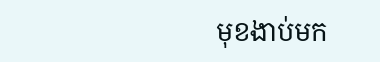មុខងាប់មក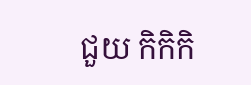ជួយ កិកិកិ